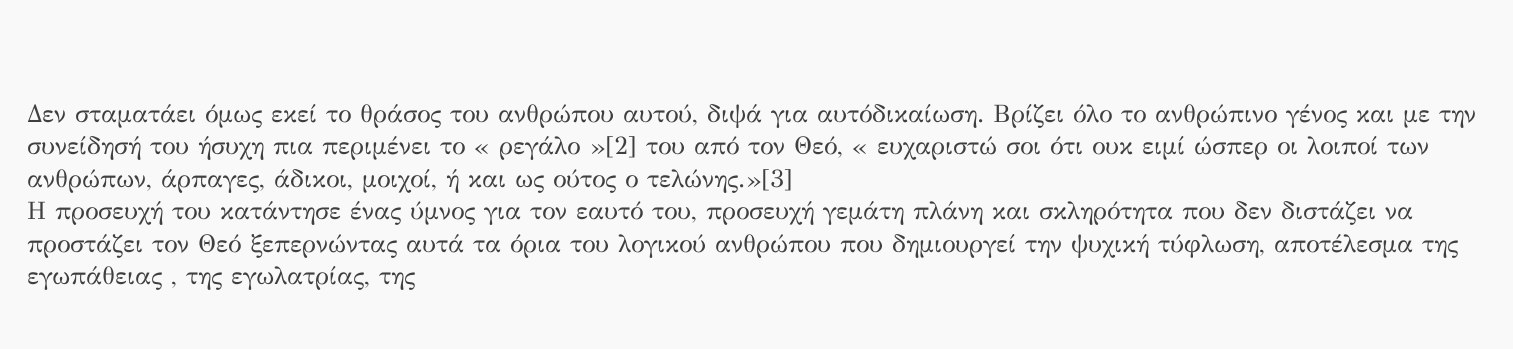Δεν σταματάει όμως εκεί το θράσος του ανθρώπου αυτού, διψά για αυτόδικαίωση. Βρίζει όλο το ανθρώπινο γένος και με την συνείδησή του ήσυχη πια περιμένει το « ρεγάλο »[2] του από τον Θεό, « ευχαριστώ σοι ότι ουκ ειμί ώσπερ οι λοιποί των ανθρώπων, άρπαγες, άδικοι, μοιχοί, ή και ως ούτος ο τελώνης.»[3]
Η προσευχή του κατάντησε ένας ύμνος για τον εαυτό του, προσευχή γεμάτη πλάνη και σκληρότητα που δεν διστάζει να προστάζει τον Θεό ξεπερνώντας αυτά τα όρια του λογικού ανθρώπου που δημιουργεί την ψυχική τύφλωση, αποτέλεσμα της εγωπάθειας , της εγωλατρίας, της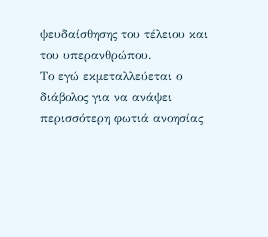ψευδαίσθησης του τέλειου και του υπερανθρώπου.
Το εγώ εκμεταλλεύεται ο διάβολος για να ανάψει περισσότερη φωτιά ανοησίας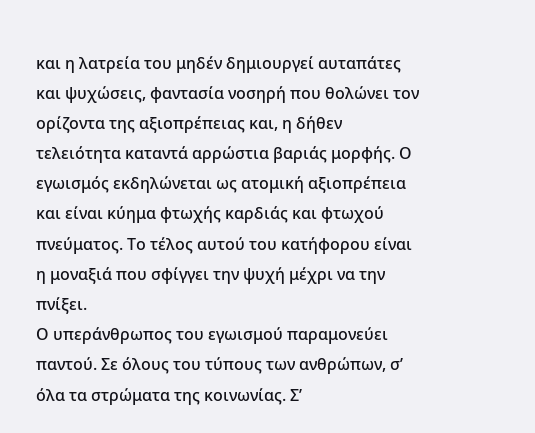και η λατρεία του μηδέν δημιουργεί αυταπάτες και ψυχώσεις, φαντασία νοσηρή που θολώνει τον ορίζοντα της αξιοπρέπειας και, η δήθεν τελειότητα καταντά αρρώστια βαριάς μορφής. Ο εγωισμός εκδηλώνεται ως ατομική αξιοπρέπεια και είναι κύημα φτωχής καρδιάς και φτωχού πνεύματος. Το τέλος αυτού του κατήφορου είναι η μοναξιά που σφίγγει την ψυχή μέχρι να την πνίξει.
Ο υπεράνθρωπος του εγωισμού παραμονεύει παντού. Σε όλους του τύπους των ανθρώπων, σ’ όλα τα στρώματα της κοινωνίας. Σ’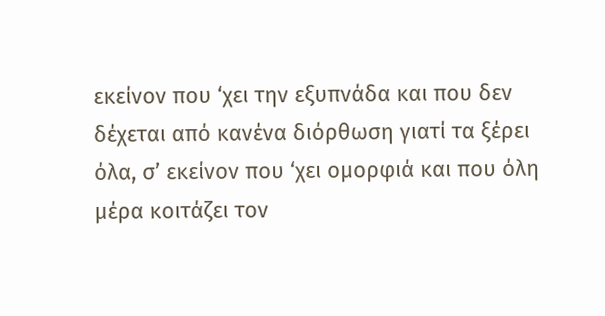εκείνον που ‘χει την εξυπνάδα και που δεν δέχεται από κανένα διόρθωση γιατί τα ξέρει όλα, σ’ εκείνον που ‘χει ομορφιά και που όλη μέρα κοιτάζει τον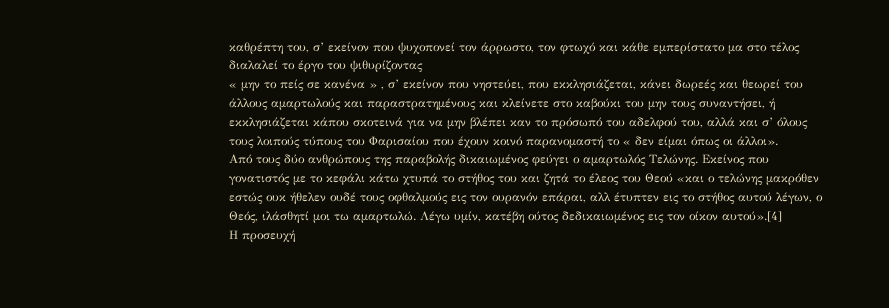καθρέπτη του, σ’ εκείνον που ψυχοπονεί τον άρρωστο, τον φτωχό και κάθε εμπερίστατο μα στο τέλος διαλαλεί το έργο του ψιθυρίζοντας
« μην το πείς σε κανένα » , σ’ εκείνον που νηστεύει, που εκκλησιάζεται, κάνει δωρεές και θεωρεί του άλλους αμαρτωλούς και παραστρατημένους και κλείνετε στο καβούκι του μην τους συναντήσει, ή εκκλησιάζεται κάπου σκοτεινά για να μην βλέπει καν το πρόσωπό του αδελφού του, αλλά και σ’ όλους τους λοιπούς τύπους του Φαρισαίου που έχουν κοινό παρανομαστή το « δεν είμαι όπως οι άλλοι».
Από τους δύο ανθρώπους της παραβολής δικαιωμένος φεύγει ο αμαρτωλός Τελώνης. Εκείνος που γονατιστός με το κεφάλι κάτω χτυπά το στήθος του και ζητά το έλεος του Θεού «και ο τελώνης μακρόθεν εστώς ουκ ήθελεν ουδέ τους οφθαλμούς εις τον ουρανόν επάραι, αλλ έτυπτεν εις το στήθος αυτού λέγων, ο Θεός, ιλάσθητί μοι τω αμαρτωλώ. Λέγω υμίν, κατέβη ούτος δεδικαιωμένος εις τον οίκον αυτού».[4]
Η προσευχή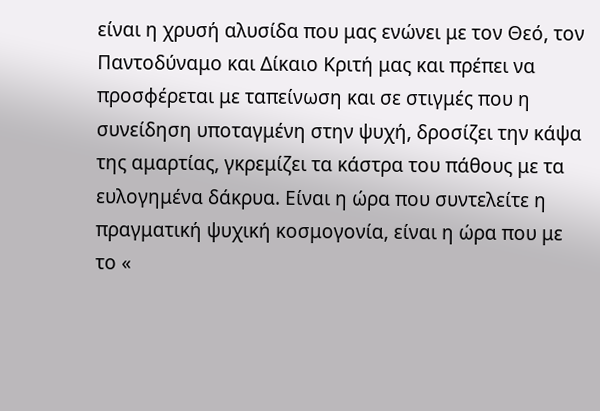είναι η χρυσή αλυσίδα που μας ενώνει με τον Θεό, τον Παντοδύναμο και Δίκαιο Κριτή μας και πρέπει να προσφέρεται με ταπείνωση και σε στιγμές που η συνείδηση υποταγμένη στην ψυχή, δροσίζει την κάψα της αμαρτίας, γκρεμίζει τα κάστρα του πάθους με τα ευλογημένα δάκρυα. Είναι η ώρα που συντελείτε η πραγματική ψυχική κοσμογονία, είναι η ώρα που με το «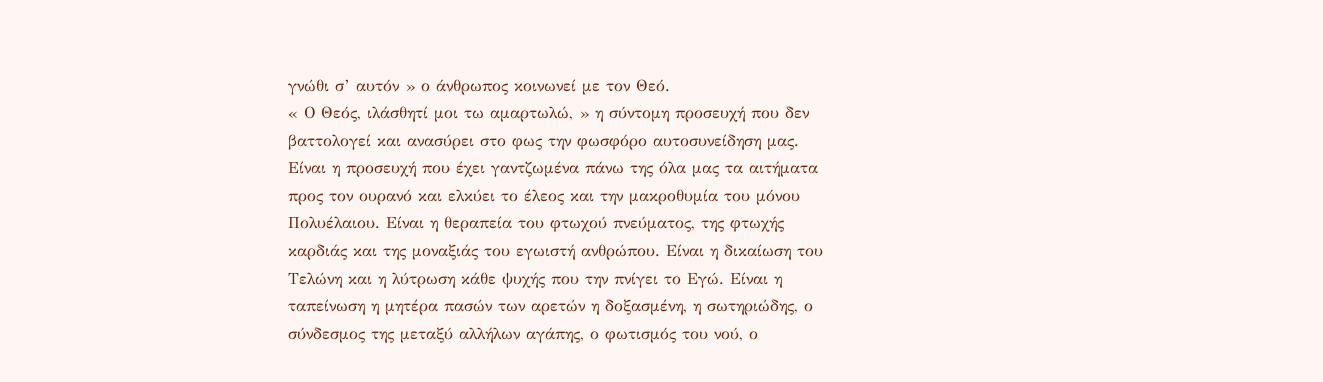γνώθι σ’ αυτόν » ο άνθρωπος κοινωνεί με τον Θεό.
« Ο Θεός, ιλάσθητί μοι τω αμαρτωλώ, » η σύντομη προσευχή που δεν βαττολογεί και ανασύρει στο φως την φωσφόρο αυτοσυνείδηση μας. Είναι η προσευχή που έχει γαντζωμένα πάνω της όλα μας τα αιτήματα προς τον ουρανό και ελκύει το έλεος και την μακροθυμία του μόνου Πολυέλαιου. Είναι η θεραπεία του φτωχού πνεύματος, της φτωχής καρδιάς και της μοναξιάς του εγωιστή ανθρώπου. Είναι η δικαίωση του Τελώνη και η λύτρωση κάθε ψυχής που την πνίγει το Εγώ. Είναι η ταπείνωση η μητέρα πασών των αρετών η δοξασμένη, η σωτηριώδης, ο σύνδεσμος της μεταξύ αλλήλων αγάπης, ο φωτισμός του νού, ο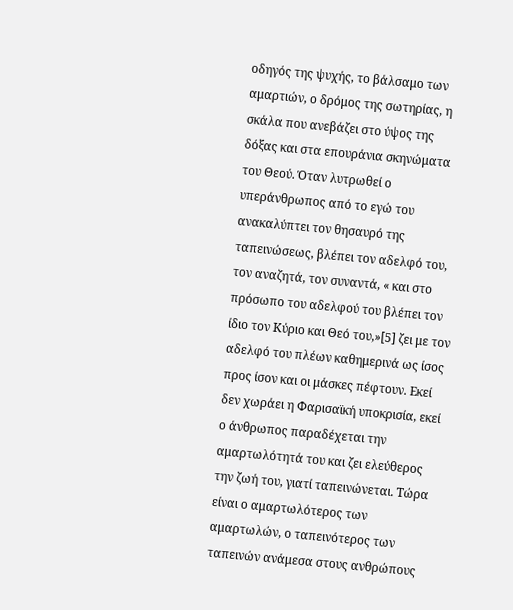οδηγός της ψυχής, το βάλσαμο των αμαρτιών, ο δρόμος της σωτηρίας, η σκάλα που ανεβάζει στο ύψος της δόξας και στα επουράνια σκηνώματα του Θεού. Όταν λυτρωθεί ο υπεράνθρωπος από το εγώ του ανακαλύπτει τον θησαυρό της ταπεινώσεως, βλέπει τον αδελφό του, τον αναζητά, τον συναντά, « και στο πρόσωπο του αδελφού του βλέπει τον ίδιο τον Κύριο και Θεό του,»[5] ζει με τον αδελφό του πλέων καθημερινά ως ίσος προς ίσον και οι μάσκες πέφτουν. Εκεί δεν χωράει η Φαρισαϊκή υποκρισία, εκεί ο άνθρωπος παραδέχεται την αμαρτωλότητά του και ζει ελεύθερος την ζωή του, γιατί ταπεινώνεται. Τώρα είναι ο αμαρτωλότερος των αμαρτωλών, ο ταπεινότερος των ταπεινών ανάμεσα στους ανθρώπους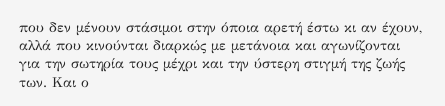που δεν μένουν στάσιμοι στην όποια αρετή έστω κι αν έχουν, αλλά που κινούνται διαρκώς με μετάνοια και αγωνίζονται για την σωτηρία τους μέχρι και την ύστερη στιγμή της ζωής των. Και ο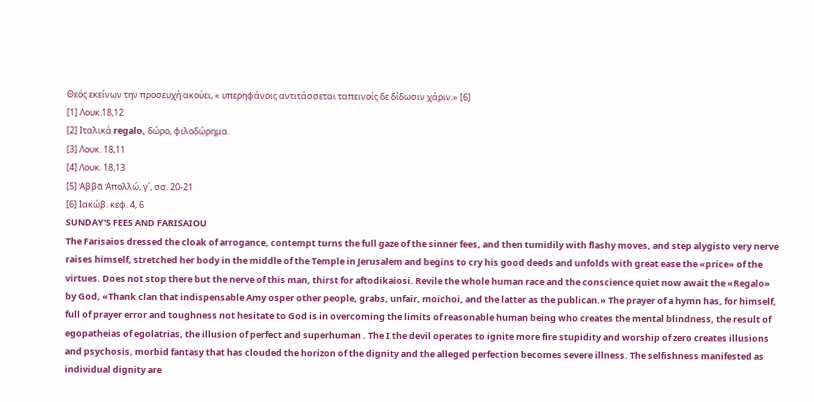Θεός εκείνων την προσευχή ακούει, « υπερηφάνοις αντιτάσσεται ταπεινοίς δε δίδωσιν χάριν.» [6]
[1] Λουκ.18,12
[2] Ιταλικά regalo, δώρο, φιλοδώρημα.
[3] Λουκ. 18,11
[4] Λουκ. 18,13
[5] Ἀββᾶ Ἀπολλώ, γ΄, σσ. 20-21
[6] Ιακώβ. κεφ. 4, 6
SUNDAY'S FEES AND FARISAIOU
The Farisaios dressed the cloak of arrogance, contempt turns the full gaze of the sinner fees, and then tumidily with flashy moves, and step alygisto very nerve raises himself, stretched her body in the middle of the Temple in Jerusalem and begins to cry his good deeds and unfolds with great ease the «price» of the virtues. Does not stop there but the nerve of this man, thirst for aftodikaiosi. Revile the whole human race and the conscience quiet now await the «Regalo» by God, «Thank clan that indispensable Amy osper other people, grabs, unfair, moichoi, and the latter as the publican.» The prayer of a hymn has, for himself, full of prayer error and toughness not hesitate to God is in overcoming the limits of reasonable human being who creates the mental blindness, the result of egopatheias of egolatrias, the illusion of perfect and superhuman . The I the devil operates to ignite more fire stupidity and worship of zero creates illusions and psychosis, morbid fantasy that has clouded the horizon of the dignity and the alleged perfection becomes severe illness. The selfishness manifested as individual dignity are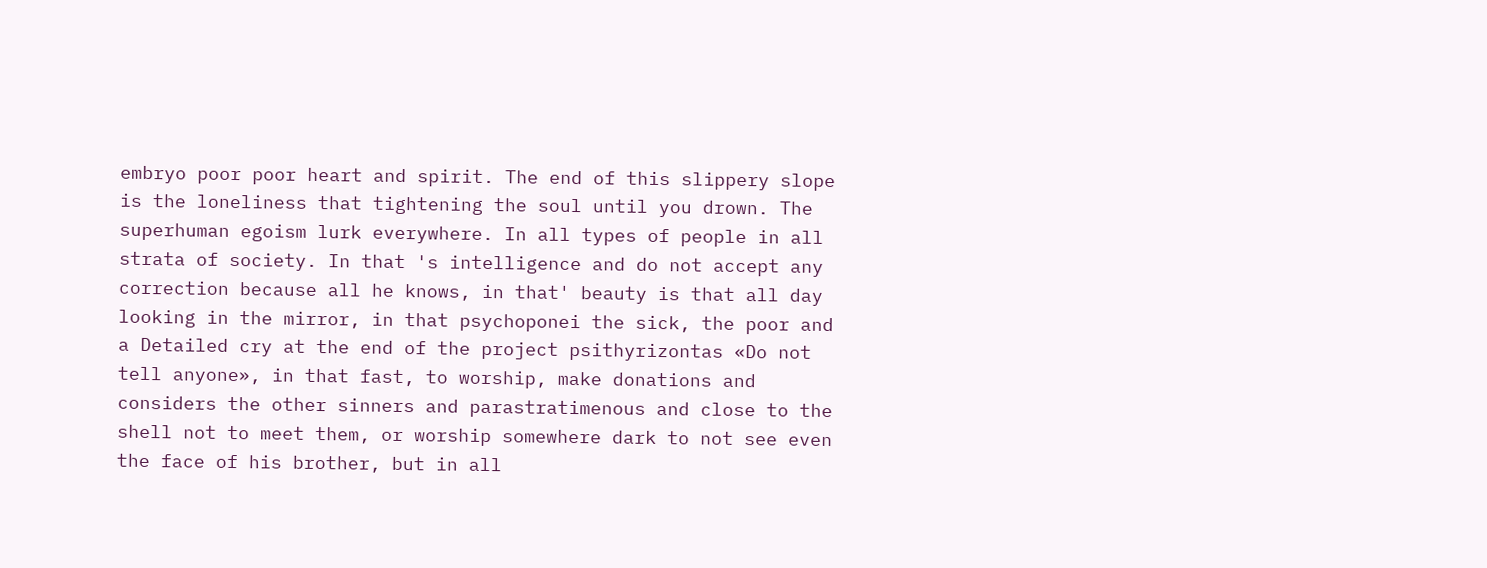embryo poor poor heart and spirit. The end of this slippery slope is the loneliness that tightening the soul until you drown. The superhuman egoism lurk everywhere. In all types of people in all strata of society. In that 's intelligence and do not accept any correction because all he knows, in that' beauty is that all day looking in the mirror, in that psychoponei the sick, the poor and a Detailed cry at the end of the project psithyrizontas «Do not tell anyone», in that fast, to worship, make donations and considers the other sinners and parastratimenous and close to the shell not to meet them, or worship somewhere dark to not see even the face of his brother, but in all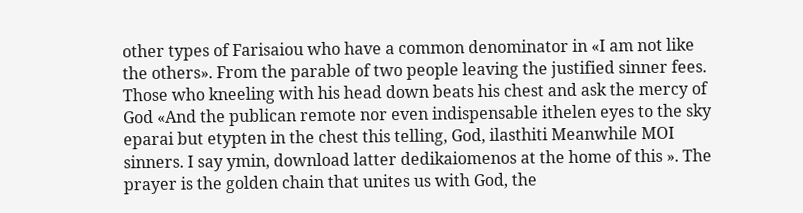other types of Farisaiou who have a common denominator in «I am not like the others». From the parable of two people leaving the justified sinner fees. Those who kneeling with his head down beats his chest and ask the mercy of God «And the publican remote nor even indispensable ithelen eyes to the sky eparai but etypten in the chest this telling, God, ilasthiti Meanwhile MOI sinners. I say ymin, download latter dedikaiomenos at the home of this ». The prayer is the golden chain that unites us with God, the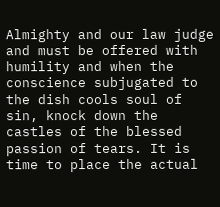Almighty and our law judge and must be offered with humility and when the conscience subjugated to the dish cools soul of sin, knock down the castles of the blessed passion of tears. It is time to place the actual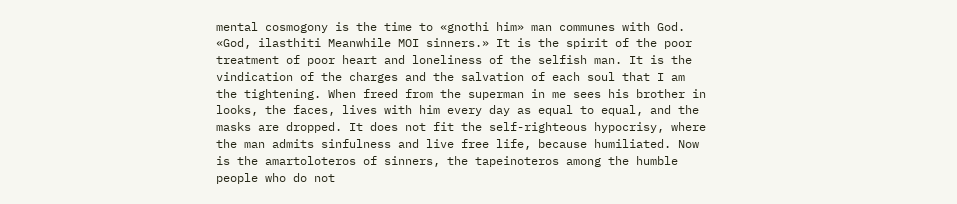mental cosmogony is the time to «gnothi him» man communes with God. «God, ilasthiti Meanwhile MOI sinners.» It is the spirit of the poor treatment of poor heart and loneliness of the selfish man. It is the vindication of the charges and the salvation of each soul that I am the tightening. When freed from the superman in me sees his brother in looks, the faces, lives with him every day as equal to equal, and the masks are dropped. It does not fit the self-righteous hypocrisy, where the man admits sinfulness and live free life, because humiliated. Now is the amartoloteros of sinners, the tapeinoteros among the humble people who do not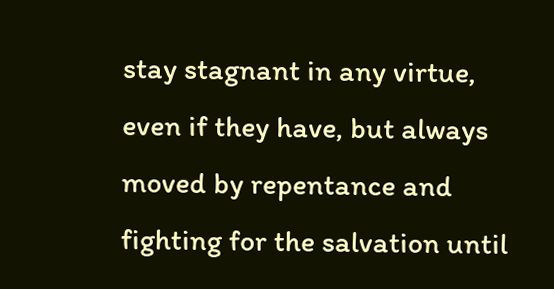stay stagnant in any virtue, even if they have, but always moved by repentance and fighting for the salvation until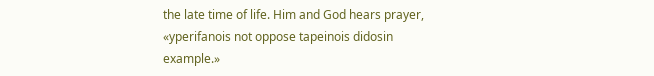the late time of life. Him and God hears prayer, «yperifanois not oppose tapeinois didosin example.»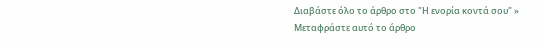Διαβάστε όλο το άρθρο στο "Η ενορία κοντά σου" »
Μεταφράστε αυτό το άρθρο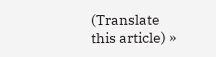(Translate this article) »